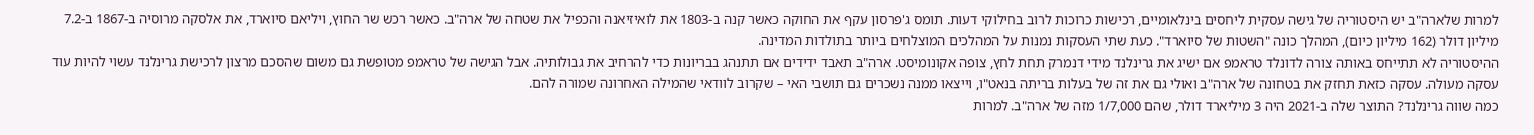למרות שלארה"ב יש היסטוריה של גישה עסקית ליחסים בינלאומיים, רכישות כרוכות לרוב בחילוקי דעות. תומס ג'פרסון עקף את החוקה כאשר קנה ב-1803 את לואיזיאנה והכפיל את שטחה של ארה"ב. כאשר רכש שר החוץ, ויליאם סיוארד, את אלסקה מרוסיה ב-1867 ב-7.2 מיליון דולר (162 מיליון כיום), המהלך כונה "השטות של סיוארד". כעת שתי העסקות נמנות על המהלכים המוצלחים ביותר בתולדות המדינה.
ההיסטוריה לא תתייחס באותה צורה לדונלד טראמפ אם ישיג את גרינלנד מידי דנמרק תחת לחץ, צופה אקונומיסט. ארה"ב תאבד ידידים אם תתנהג בבריונות כדי להרחיב את גבולותיה. אבל הגישה של טראמפ מטופשת גם משום שהסכם מרצון לרכישת גרינלנד עשוי להיות עוד עסקה מעולה. עסקה כזאת תחזק את בטחונה של ארה"ב ואולי גם את זה של בעלות בריתה בנאט"ו, וייצאו ממנה נשכרים גם תושבי האי – שקרוב לוודאי שהמילה האחרונה שמורה להם.
כמה שווה גרינלנד? התוצר שלה ב-2021 היה 3 מיליארד דולר, שהם 1/7,000 מזה של ארה"ב. למרות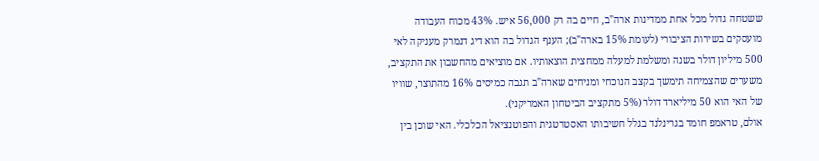ששטחה גדול מכל אחת ממדינות ארה"ב, חיים בה רק 56,000 איש. 43% מכוח העבודה מועסקים בשירות הציבורי (לעומת 15% בארה"ב); הענף הגדול בה הוא דיג דנמרק מעניקה לאי 500 מיליון דולר בשנה ומשלמת למעלה ממחצית הוצאותיו. אם מוציאים מהחשבון את התקציב, משערים שהצמיחה תימשך בקצב הנוכחי ומניחים שארה"ב תגבה כמיסים 16% מהתוצר, שוויו של האי הוא 50 מיליארד דולר (5% מתקציב הביטחון האמריקני).
אולם, טראמפ חומד בגרינלנד בגלל חשיבותו האסטרטגית והפוטנציאל הכלכלי. האי שוכן בין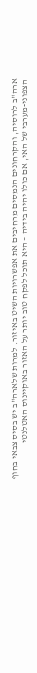ארה"ב לרוסיה, והקרחונים הנמסים מרחיבים את אפשרויות השיט באיזור. למרות שלארה"ב יש בסיס צבאי בחוף הצפוני-מערבי של האי, אם כולו יהיה בידיה – היא תוכל לפקח טוב יותר על האזור באוקיינוס האטלנטי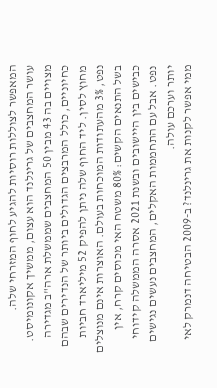המאפשר לצוללות רוסיות להגיע לחוף המזרחי שלה.
עושר המחצבים של גרינלנד הוא עצום, ממשיך אקונומיסט. מצויים בה 43 מבין 50 המחצבים שממשלת ארה"ב מגדירה כחיוניים, כולל המרבצים הגדולים ביותר של הנדירים שבהם מחוץ לסין. ליד החוף שלה ניתן להפיק 52 מיליארד חביות נפט, 3% מהעתודות המוכחות בעולם. האוצרות אינם מנוצלים בשל התנאים הקשים: 80% משטח האי מכוסים קרח, אין כבישים בין היישובים ובשנת 2021 אסרה הממשלה קידוחי נפט. אבל עם התחממות האקלים, המחצבים נעשים נגישים יותר וערכם עולה.
ממי אפשר לקנות את גרינלנד? ב-2009 הבטיחה דנמרק לאי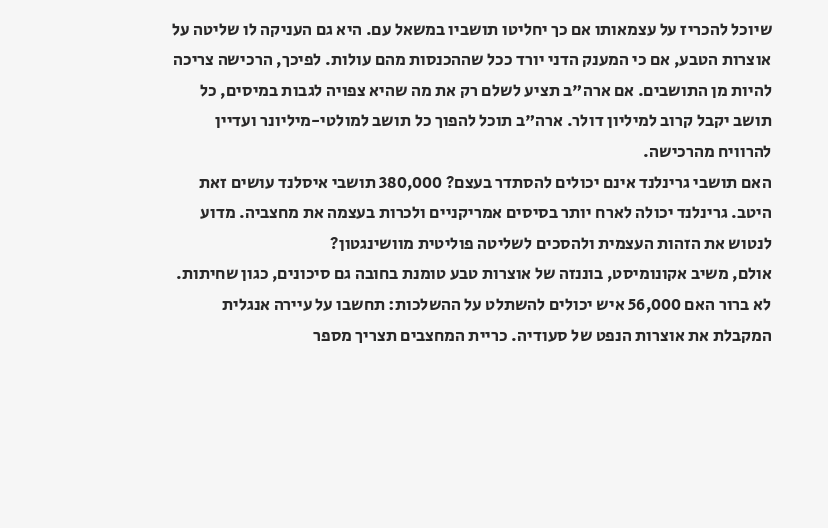שיוכל להכריז על עצמאותו אם כך יחליטו תושביו במשאל עם. היא גם העניקה לו שליטה על אוצרות הטבע, אם כי המענק הדני יורד ככל שההכנסות מהם עולות. לפיכך, הרכישה צריכה להיות מן התושבים. אם ארה"ב תציע לשלם רק את מה שהיא צפויה לגבות במיסים, כל תושב יקבל קרוב למיליון דולר. ארה"ב תוכל להפוך כל תושב למולטי-מיליונר ועדיין להרוויח מהרכישה.
האם תושבי גרינלנד אינם יכולים להסתדר בעצם? 380,000 תושבי איסלנד עושים זאת היטב. גרינלנד יכולה לארח יותר בסיסים אמריקניים ולכרות בעצמה את מחצביה. מדוע לנטוש את הזהות העצמית ולהסכים לשליטה פוליטית מוושינגטון?
אולם, משיב אקונומיסט, בוננזה של אוצרות טבע טומנת בחובה גם סיכונים, כגון שחיתות. לא ברור האם 56,000 איש יכולים להשתלט על ההשלכות: תחשבו על עיירה אנגלית המקבלת את אוצרות הנפט של סעודיה. כריית המחצבים תצריך מספר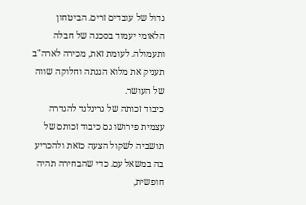גדול של עובדים זרים. הביטחון הלאומי יעמוד בסכנה של חבלה ותעמולה. לעומת זאת, מכירה לארה"ב תעניק את מלוא הגנתה וחלוקה שווה של העושר.
כיבוד זכותה של גרינלנד להגדרה עצמית פירושו גם כיבוד זכותם של תושביה לשקול הצעה כזאת ולהכריע בה במשאל עם. כדי שהבחירה תהיה חופשית,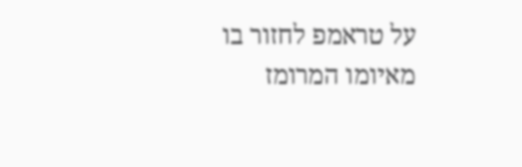על טראמפ לחזור בו מאיומו המרומז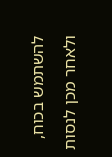להשתמש בכוח, ולאחר מכן לנסות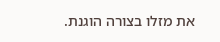את מזלו בצורה הוגנת.